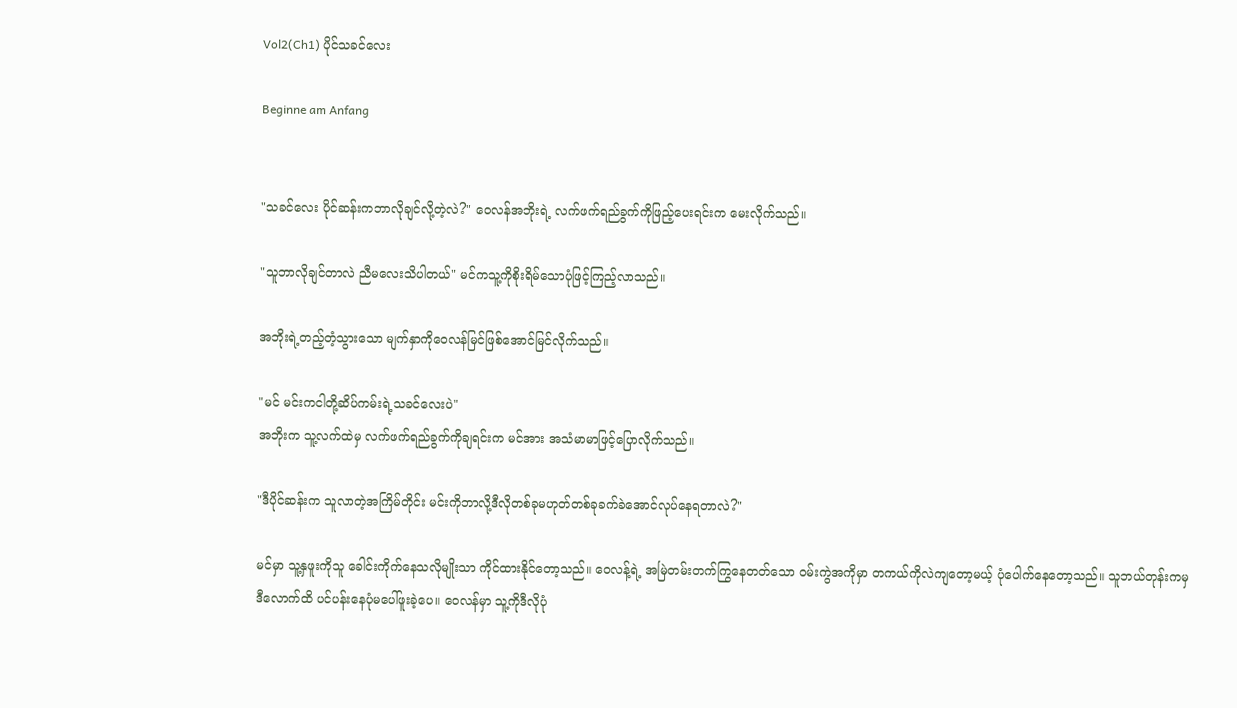Vol2(Ch1) ပိုင်သခင်လေး

Beginne am Anfang


"သခင်လေး ပိုင်ဆန်းကဘာလိုချင်လို့တဲ့လဲ?" ဝေလန်အဘိုးရဲ့ လက်ဖက်ရည်ခွက်ကိုဖြည့်ပေးရင်းက မေးလိုက်သည်။

"သူဘာလိုချင်တာလဲ ညီမလေးသိပါတယ်" မင်ကသူ့ကိုစိုးရိမ်သောပုံဖြင့်ကြည့်လာသည်။

အဘိုးရဲ့တည့်တံ့သွားသော မျက်နှာကိုဝေလန်မြင်ဖြစ်အောင်မြင်လိုက်သည်။

"မင် မင်းကငါတို့ဆိပ်ကမ်းရဲ့သခင်လေးပဲ"
အဘိုးက သူ့လက်ထဲမှ လက်ဖက်ရည်ခွက်ကိုချရင်းက မင်အား အသံမာမာဖြင့်ပြောလိုက်သည်။

"ဒီပိုင်ဆန်းက သူလာတဲ့အကြိမ်တိုင်း မင်းကိုဘာလို့ဒီလိုတစ်ခုမဟုတ်တစ်ခုခက်ခဲအောင်လုပ်နေရတာလဲ?"

မင်မှာ သူ့နှဖူးကိုသူ ခေါင်းကိုက်နေသလိုမျိုးသာ ကိုင်ထားနိုင်တော့သည်။ ဝေလန့်ရဲ့ အမြဲတမ်းတက်ကြွနေတတ်သော ဝမ်းကွဲအကိုမှာ တကယ်ကိုလဲကျတော့မယ့် ပုံပေါက်နေတော့သည်။ သူဘယ်တုန်းကမှဒီလောက်ထိ ပင်ပန်းနေပုံမပေါ်ဖူးခဲ့ပေ။ ဝေလန်မှာ သူ့ကိုဒီလိုပုံ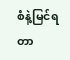စံနဲ့မြင်ရတာ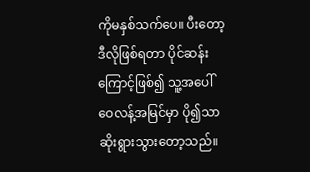ကိုမနှစ်သက်ပေ။ ပီးတော့ဒီလိုဖြစ်ရတာ ပိုင်ဆန်းကြောင့်ဖြစ်၍ သူ့အပေါ်ဝေလန့်အမြင်မှာ ပို၍သာဆိုးရွားသွားတော့သည်။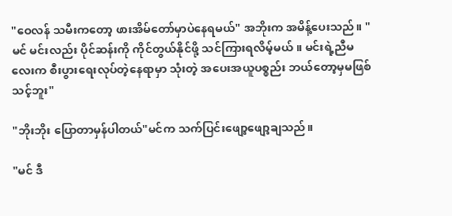"ဝေလန် သမီးကတော့ ဖားအိမ်တော်မှာပဲနေရမယ်" အဘိုးက အမိန့်ပေးသည်။ "မင် မင်းလည်း ပိုင်ဆန်းကို ကိုင်တွယ်နိုင်ဖို့ သင်ကြားရလိမ့်မယ်။ မင်းရဲ့ညီမလေးက စီးပွားရေးလုပ်တဲ့နေရာမှာ သုံးတဲ့ အပေးအယူပစ္စည်း ဘယ်တော့မှမဖြစ်သင့်ဘူး"

"ဘိုးဘိုး ပြောတာမှန်ပါတယ်"မင်က သက်ပြင်းဖျော့ဖျော့ချသည်။

"မင် ဒီ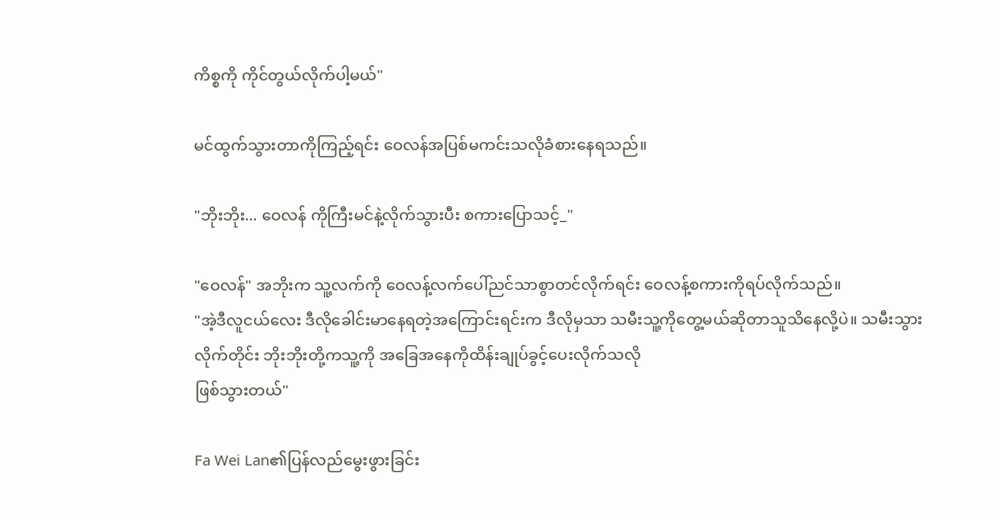ကိစ္စကို ကိုင်တွယ်လိုက်ပါ့မယ်"

မင်ထွက်သွားတာကိုကြည့်ရင်း ဝေလန်အပြစ်မကင်းသလိုခံစားနေရသည်။

"ဘိုးဘိုး... ဝေလန် ကိုကြီးမင်နဲ့လိုက်သွားပီး စကားပြောသင့်_"

"ဝေလန်" အဘိုးက သူ့လက်ကို ဝေလန့်လက်ပေါ်ညင်သာစွာတင်လိုက်ရင်း ဝေလန့်စကားကိုရပ်လိုက်သည်။
"အဲ့ဒီလူငယ်လေး ဒီလိုခေါင်းမာနေရတဲ့အကြောင်းရင်းက ဒီလိုမှသာ သမီးသူ့ကိုတွေ့မယ်ဆိုတာသူသိနေလို့ပဲ။ သမီးသွားလိုက်တိုင်း ဘိုးဘိုးတို့ကသူ့ကို အခြေအနေကိုထိန်းချုပ်ခွင့်ပေးလိုက်သလို
ဖြစ်သွားတယ်"

Fa Wei Lan၏ပြန်လည်မွေးဖွားခြင်း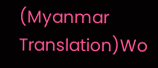(Myanmar Translation)Wo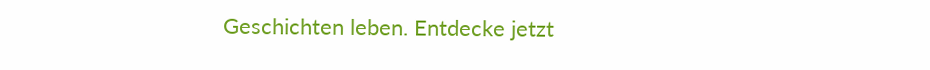Geschichten leben. Entdecke jetzt